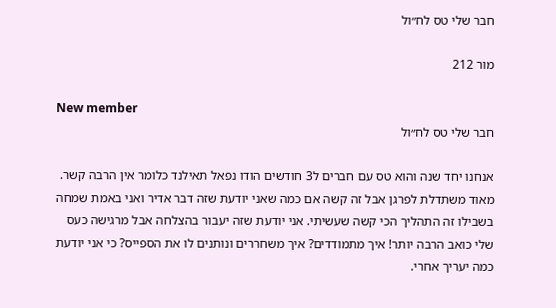חבר שלי טס לח״ול

מור 212

New member
חבר שלי טס לח״ול

אנחנו יחד שנה והוא טס עם חברים ל3 חודשים הודו נפאל תאילנד כלומר אין הרבה קשר. מאוד משתדלת לפרגן אבל זה קשה אם כמה שאני יודעת שזה דבר אדיר ואני באמת שמחה בשבילו זה התהליך הכי קשה שעשיתי. אני יודעת שזה יעבור בהצלחה אבל מרגישה כעס שלי כואב הרבה יותר! איך מתמודדים? איך משחררים ונותנים לו את הספייס? כי אני יודעת כמה יעריך אחרי.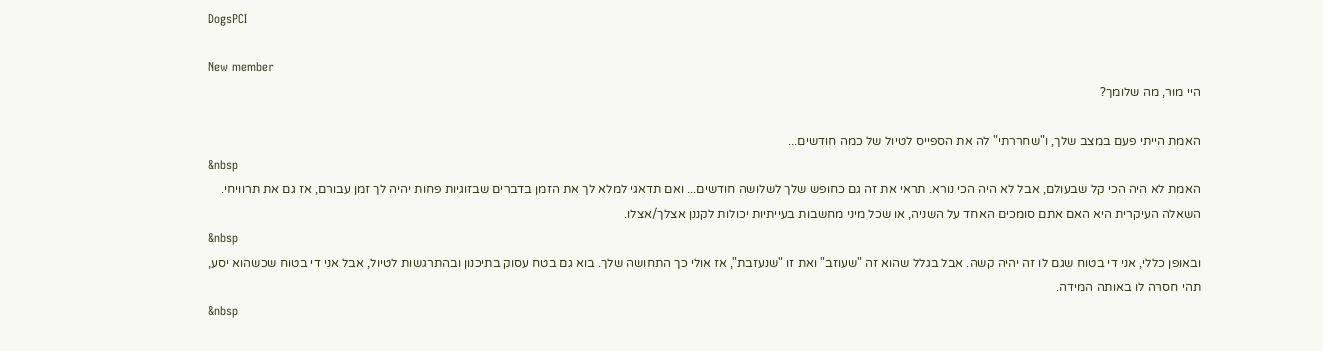DogsPCI

New member
היי מור, מה שלומך?

האמת הייתי פעם במצב שלך, ו"שחררתי" לה את הספייס לטיול של כמה חודשים...
&nbsp
האמת לא היה הכי קל שבעולם, אבל לא היה הכי נורא. תראי את זה גם כחופש שלך לשלושה חודשים... ואם תדאגי למלא לך את הזמן בדברים שבזוגיות פחות יהיה לך זמן עבורם, אז גם את תרוויחי.
השאלה העיקרית היא האם אתם סומכים האחד על השניה, או שכל מיני מחשבות בעייתיות יכולות לקננן אצלך/אצלו.
&nbsp
ובאופן כללי, אני די בטוח שגם לו זה יהיה קשה. אבל בגלל שהוא זה "שעוזב" ואת זו "שנעזבת", אז אולי כך התחושה שלך. בוא גם בטח עסוק בתיכנון ובהתרגשות לטיול, אבל אני די בטוח שכשהוא יסע, תהי חסרה לו באותה המידה.
&nbsp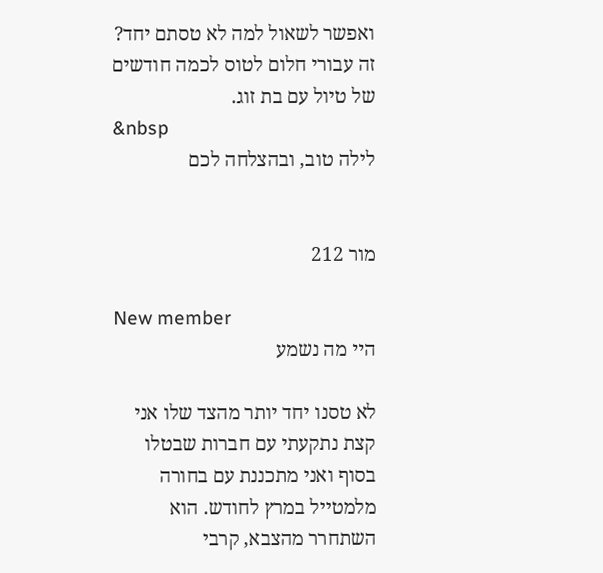ואפשר לשאול למה לא טסתם יחד? זה עבורי חלום לטוס לכמה חודשים של טיול עם בת זוג.
&nbsp
לילה טוב, ובהצלחה לכם


מור 212

New member
היי מה נשמע

לא טסנו יחד יותר מהצד שלו אני קצת נתקעתי עם חברות שבטלו בסוף ואני מתכננת עם בחורה מלמטייל במרץ לחודש. הוא השתחרר מהצבא, קרבי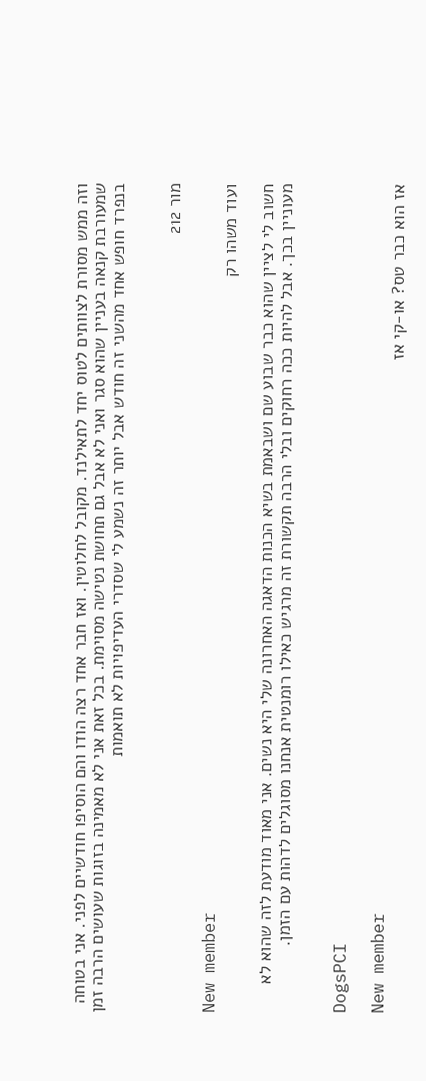וזה ממש מסורת לצוותים לטוס יחד לתאילנד. מקובל לחלוטין. ואז חבר אחד רצה הודו והם הוסיפו חודשיים לפני. אני בטוחה שמעורבת קנאה בעניין שהוא סגר ואני לא אבל גם תחושת נטישה מסוימת. בכל זאת אני לא מאמינה בזוגות שעושים הרבה זמן בנפרד חופש אחד מהשני זה חודש אבל יותר זה נשמע לי שסדרי העדיפויות לא תואמות


מור 212

New member
ועוד משהו רק

חשוב לי לציין שהוא כבר שבוע שם ושבאמת בשיא הכנות הדאגה האחרונה שלי היא נשים. אני מאוד מודעת לזה שהוא לא מעוניין בכך. אבל להיות ככה רחוקים ובלי הרבה תקשורת זה מרגיש כאילו רומנטית אנחנו מסוגלים לדהות עם הזמן.


DogsPCI

New member
אז הוא כבר טס? או-קי אז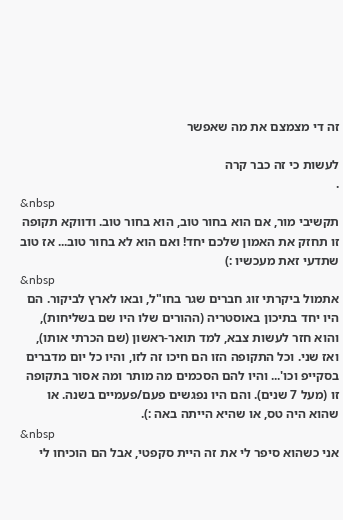זה די מצמצם את מה שאפשר

לעשות כי זה כבר קרה
.
&nbsp
תקשיבי מור, אם הוא בחור טוב, הוא בחור טוב. ודווקא תקופה זו תחזק את האמון שלכם יחד! ואם הוא לא בחור טוב... אז טוב שתדעי זאת מעכשיו :)
&nbsp
אתמול ביקרתי זוג חברים שגר בחו"ל, ובאו לארץ לביקור. הם היו יחד בתיכון באוסטריה (ההורים שלו היו שם בשליחות), והוא חזר לעשות צבא, למד תואר-ראשון (שם הכרתי אותו), ואז שני. וכל התקופה הזו הם חיכו זה לזו, והיו כל יום מדברים בסקייפ וכו'... והיו להם הסכמים מה מותר ומה אסור בתקופה זו (מעל 7 שנים). והם היו נפגשים פעם/פעמיים בשנה. או שהוא היה טס, או שהיא הייתה באה :).
&nbsp
אני כשהוא סיפר לי את זה היית סקפטי, אבל הם הוכיחו לי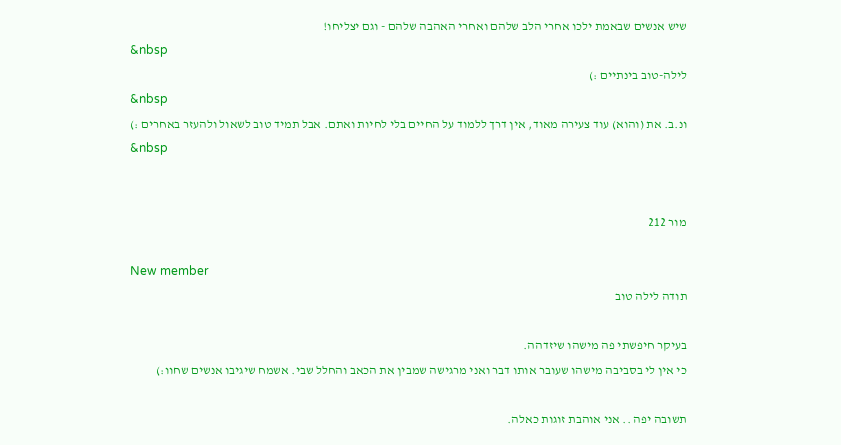שיש אנשים שבאמת ילכו אחרי הלב שלהם ואחרי האהבה שלהם - וגם יצליחו!
&nbsp
לילה-טוב בינתיים :)
&nbsp
ונ.ב. את (והוא) עוד צעירה מאוד, אין דרך ללמוד על החיים בלי לחיות ואתם. אבל תמיד טוב לשאול ולהעזר באחרים :)
&nbsp


מור 212

New member
תודה לילה טוב

בעיקר חיפשתי פה מישהו שיזדהה.
כי אין לי בסביבה מישהו שעובר אותו דבר ואני מרגישה שמבין את הכאב והחלל שבי. אשמח שיגיבו אנשים שחוו:)

תשובה יפה .. אני אוהבת זוגות כאלה.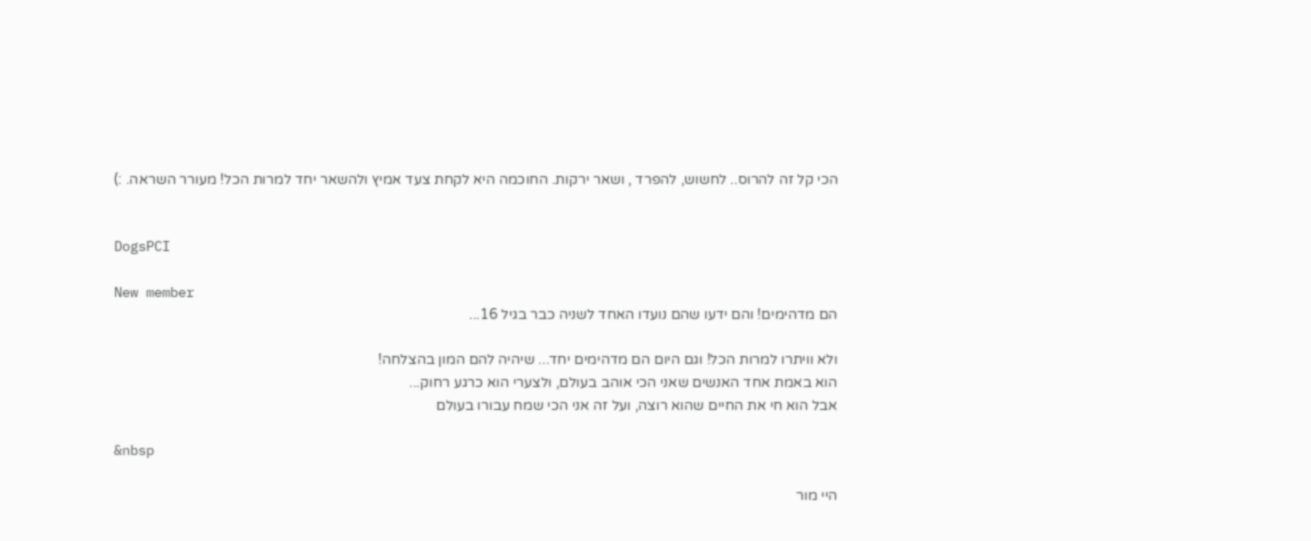הכי קל זה להרוס.. לחשוש, להפרד , ושאר ירקות. החוכמה היא לקחת צעד אמיץ ולהשאר יחד למרות הכל! מעורר השראה. :)


DogsPCI

New member
הם מדהימים! והם ידעו שהם נועדו האחד לשניה כבר בגיל 16...

ולא וויתרו למרות הכל! וגם היום הם מדהימים יחד... שיהיה להם המון בהצלחה!
הוא באמת אחד האנשים שאני הכי אוהב בעולם, ולצערי הוא כרגע רחוק...
אבל הוא חי את החיים שהוא רוצה, ועל זה אני הכי שמח עבורו בעולם

&nbsp

היי מור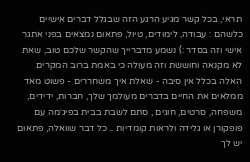תראי, בכל קשר מגיע הרגע הזה שבגלל דברים אישיים כלשהם : עבודה, לימודים, טיול, פתאום נמצאים בפני אתגר אישי וזה בסדר :) נשמע מדברייך שהקשר שלכם טוב, שאת לא מקנאה וחוששת וזה מעולה כי באמת ברוב המקרים האלה בכלל אין סיבה - שאלת איך משחררים - פשוט מאד ממלאים את החיים בדברים מעולמך שלך, חברות, ידידים, משפחה, סרטים, חוגים , סתם לשבת בבית בפיג׳מה עם פופקורן או גלידה ולראות קומדיות .. כל דבר שוואלה, פתאום יש לך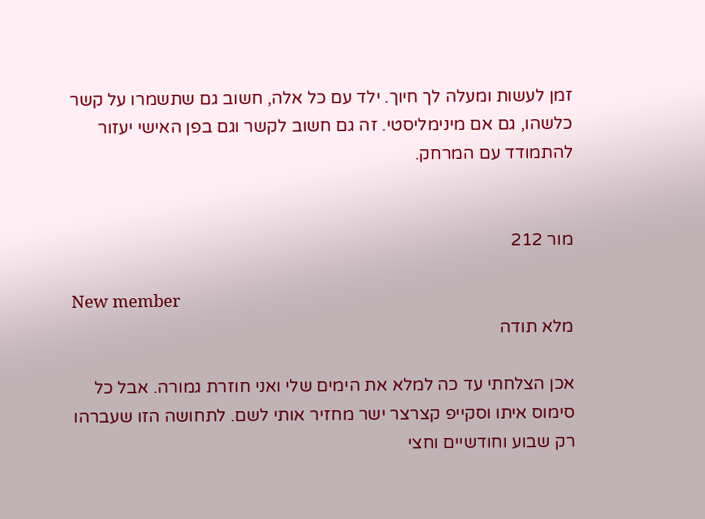זמן לעשות ומעלה לך חיוך. ילד עם כל אלה, חשוב גם שתשמרו על קשר כלשהו, גם אם מינימליסטי. זה גם חשוב לקשר וגם בפן האישי יעזור להתמודד עם המרחק.


מור 212

New member
מלא תודה

אכן הצלחתי עד כה למלא את הימים שלי ואני חוזרת גמורה. אבל כל סימוס איתו וסקייפ קצרצר ישר מחזיר אותי לשם. לתחושה הזו שעברהו רק שבוע וחודשיים וחצי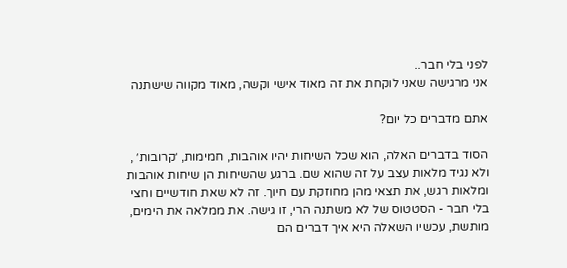לפני בלי חבר..
אני מרגישה שאני לוקחת את זה מאוד אישי וקשה, מאוד מקווה שישתנה

אתם מדברים כל יום?

הסוד בדברים האלה, הוא שכל השיחות יהיו אוהבות, חמימות, ׳קרובות׳ , ולא נגיד מלאות עצב על זה שהוא שם. ברגע שהשיחות הן שיחות אוהבות ומלאות רגש, את תצאי מהן מחוזקת עם חיוך. זה לא שאת חודשיים וחצי בלי חבר - הסטטוס של לא משתנה הרי, זו גישה. את ממלאה את הימים, מותשת, עכשיו השאלה היא איך דברים הם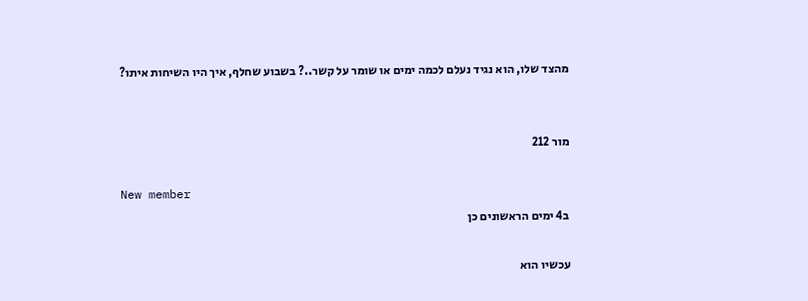מהצד שלו, הוא נגיד נעלם לכמה ימים או שומר על קשר..? בשבוע שחלף, איך היו השיחות איתו?


מור 212

New member
ב4 ימים הראשונים כן

עכשיו הוא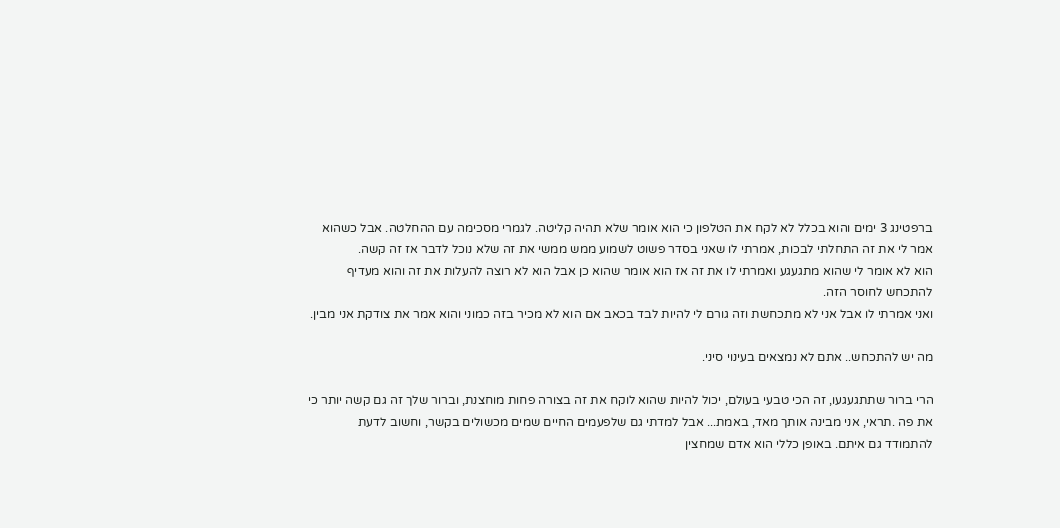ברפטינג 3 ימים והוא בכלל לא לקח את הטלפון כי הוא אומר שלא תהיה קליטה. לגמרי מסכימה עם ההחלטה. אבל כשהוא אמר לי את זה התחלתי לבכות, אמרתי לו שאני בסדר פשוט לשמוע ממש ממשי את זה שלא נוכל לדבר אז זה קשה.
הוא לא אומר לי שהוא מתגעגע ואמרתי לו את זה אז הוא אומר שהוא כן אבל הוא לא רוצה להעלות את זה והוא מעדיף להתכחש לחוסר הזה.
ואני אמרתי לו אבל אני לא מתכחשת וזה גורם לי להיות לבד בכאב אם הוא לא מכיר בזה כמוני והוא אמר את צודקת אני מבין.

מה יש להתכחש.. אתם לא נמצאים בעינוי סיני.

הרי ברור שתתגעגעו, זה הכי טבעי בעולם, יכול להיות שהוא לוקח את זה בצורה פחות מוחצנת, וברור שלך זה גם קשה יותר כי את פה .תראי, אני מבינה אותך מאד, באמת... אבל למדתי גם שלפעמים החיים שמים מכשולים בקשר, וחשוב לדעת להתמודד גם איתם. באופן כללי הוא אדם שמחצין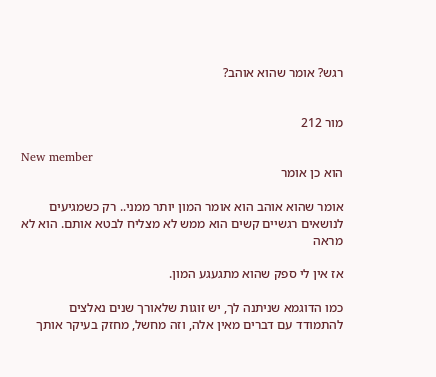רגש? אומר שהוא אוהב?


מור 212

New member
הוא כן אומר

אומר שהוא אוהב הוא אומר המון יותר ממני.. רק כשמגיעים לנושאים רגשיים קשים הוא ממש לא מצליח לבטא אותם. הוא לא מראה

אז אין לי ספק שהוא מתגעגע המון.

כמו הדוגמא שניתנה לך, יש זוגות שלאורך שנים נאלצים להתמודד עם דברים מאין אלה, וזה מחשל, מחזק בעיקר אותך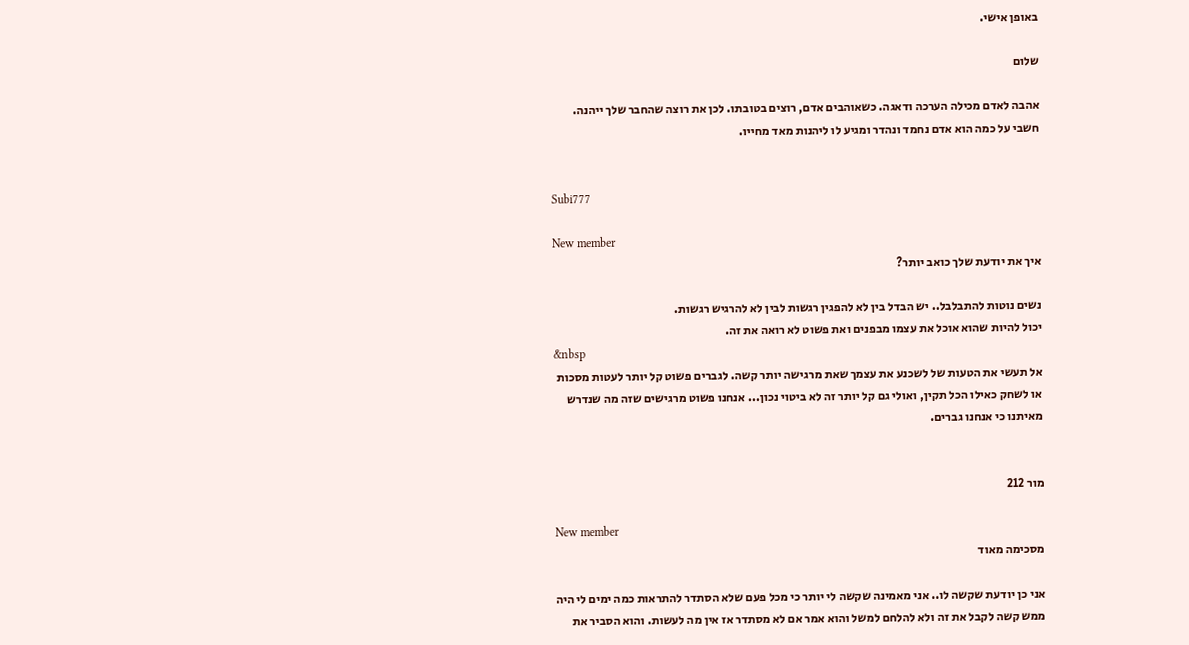באופן אישי.

שלום

אהבה לאדם מכילה הערכה ודאגה. כשאוהבים אדם, רוצים בטובתו. לכן את רוצה שהחבר שלך ייהנה. חשבי על כמה הוא אדם נחמד ונהדר ומגיע לו ליהנות מאד מחייו.


Subi777

New member
איך את יודעת שלך כואב יותר?

נשים נוטות להתבלבל.. יש הבדל בין לא להפגין רגשות לבין לא להרגיש רגשות.
יכול להיות שהוא אוכל את עצמו מבפנים ואת פשוט לא רואה את זה.
&nbsp
אל תעשי את הטעות של לשכנע את עצמך שאת מרגישה יותר קשה. לגברים פשוט קל יותר לעטות מסכות או לשחק כאילו הכל תקין, ואולי גם קל יותר זה לא ביטוי נכון... אנחנו פשוט מרגישים שזה מה שנדרש מאיתנו כי אנחנו גברים.


מור 212

New member
מסכימה מאוד

אני כן יודעת שקשה לו.. אני מאמינה שקשה לי יותר כי מכל פעם שלא הסתדר להתראות כמה ימים לי היה ממש קשה לקבל את זה ולא להלחם למשל והוא אמר אם לא מסתדר אז אין מה לעשות. והוא הסביר את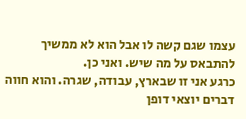עצמו שגם קשה לו אבל הוא לא ממשיך להתבאס על מה שיש. ואני כן.
כרגע אני זו שבארץ, עבודה, שגרה. והוא חווה דברים יוצאי דופן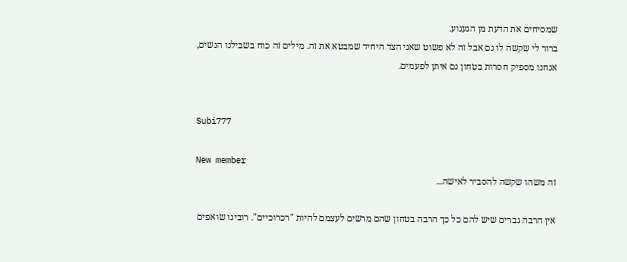שמסיחים את הדעת מן הגעגוע.
ברור לי שקשה לו גם אבל זה לא פשוט שאני הצד היחיד שמבטא את זה. מילים זה כוח בשבילנו הנשים, אנחנו מספיק חסרות בטחון גם איתן לפעמים.


Subi777

New member
זה משהו שקשה להסביר לאישה...

אין הרבה גברים שיש להם כל כך הרבה בטחון שהם מרשים לעצמם להיות "רכרוכיים". רובינו שואפים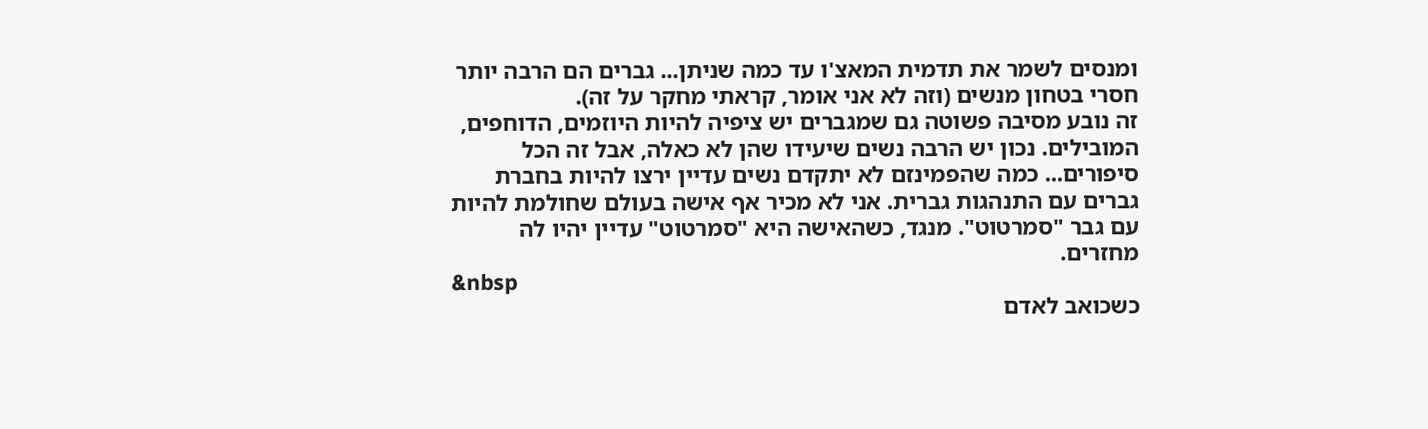ומנסים לשמר את תדמית המאצ'ו עד כמה שניתן... גברים הם הרבה יותר חסרי בטחון מנשים (וזה לא אני אומר, קראתי מחקר על זה).
זה נובע מסיבה פשוטה גם שמגברים יש ציפיה להיות היוזמים, הדוחפים, המובילים. נכון יש הרבה נשים שיעידו שהן לא כאלה, אבל זה הכל סיפורים... כמה שהפמינזם לא יתקדם נשים עדיין ירצו להיות בחברת גברים עם התנהגות גברית. אני לא מכיר אף אישה בעולם שחולמת להיות עם גבר "סמרטוט". מנגד, כשהאישה היא "סמרטוט" עדיין יהיו לה מחזרים.
&nbsp
כשכואב לאדם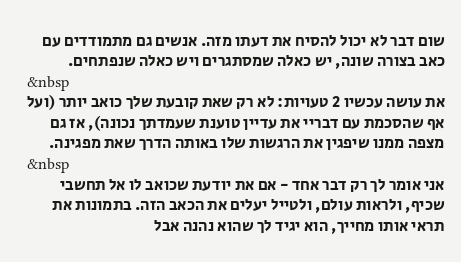שום דבר לא יכול להסיח את דעתו מזה. אנשים גם מתמודדים עם כאב בצורה שונה, יש כאלה שמסתגרים ויש כאלה שנפתחים.
&nbsp
את עושה עכשיו 2 טעויות: לא רק שאת קובעת שלך כואב יותר (ועל אף שהסכמת עם דבריי את עדיין טוענת שעמדתך נכונה), אז גם מצפה ממנו שיפגין את הרגשות שלו באותה הדרך שאת מפגינה.
&nbsp
אני אומר לך רק דבר אחד - אם את יודעת שכואב לו אל תחשבי שכיף, ולראות עולם, ולטייל יעלים את הכאב הזה. בתמונות את תראי אותו מחייך, הוא יגיד לך שהוא נהנה אבל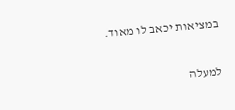במציאות יכאב לו מאוד.

למעלה